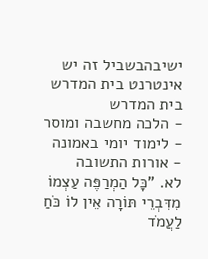ישיבהבשביל זה יש אינטרנט בית המדרש
בית המדרש
- הלכה מחשבה ומוסר
- לימוד יומי באמונה
- אורות התשובה
לא. "כָּל הַמְרַפֶּה עַצְמוֹ מִדִּבְרֵי תּוֹרָה אֵין לוֹ כֹּחַ לַעֲמֹד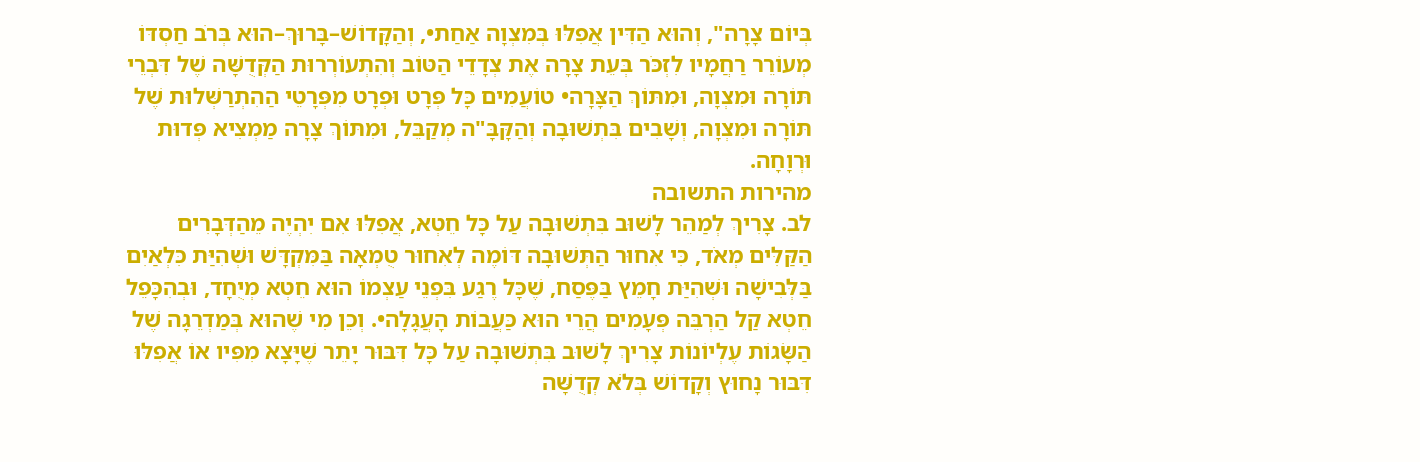בְּיוֹם צָרָה", וְהוּא הַדִּין אֲפִלּוּ בְּמִצְוָה אַחַת•, וְהַקָּדוֹשׁ–בָּרוּךְ–הוּא בְּרֹב חַסְדּוֹ מְעוֹרֵר רַחֲמָיו לִזְכֹּר בְּעֵת צָרָה אֶת צְדָדֵי הַטּוֹב וְהִתְעוֹרְרוּת הַקְּדֻשָּׁה שֶׁל דִּבְרֵי תּוֹרָה וּמִצְוָה, וּמִתּוֹךְ הַצָּרָה• טוֹעֲמִים כָּל פְּרָט וּפְרָט מִפְּרָטֵי הַהִתְרַשְּׁלוּת שֶׁל תּוֹרָה וּמִצְוָה, וְשָׁבִים בִּתְשׁוּבָה וְהַקָּבָּ"ה מְקַבֵּל, וּמִתּוֹךְ צָרָה מַמְצִיא פְּדוּת וּרְוָחָה.
מהירות התשובה
לב. צָרִיךְ לְמַהֵר לָשׁוּב בִּתְשׁוּבָה עַל כָּל חֵטְא, אֲפִלּוּ אִם יִהְיֶה מֵהַדְּבָרִים הַקַּלִּים מְאֹד, כִּי אִחוּר הַתְּשׁוּבָה דּוֹמֶה לְאִחוּר טֻמְאָה בַּמִּקְדָּשׁ וּשְׁהִיַּת כִּלְאַיִם בַּלְּבִישָׁה וּשְׁהִיַּת חָמֵץ בַּפֶּסַח, שֶׁכָּל רֶגַע בִּפְנֵי עַצְמוֹ הוּא חֵטְא מְיֻחָד, וּבְהִכָּפֵל חֵטְא קַל הַרְבֵּה פְּעָמִים הֲרֵי הוּא כַּעֲבוֹת הָעֲגָלָה•. וְכֵן מִי שֶׁהוּא בְּמַדְרֵגָה שֶׁל הַשָּׂגוֹת עֶלְיוֹנוֹת צָרִיךְ לָשׁוּב בִּתְשׁוּבָה עַל כָּל דִּבּוּר יָתֵר שֶׁיָּצָא מִפִּיו אוֹ אֲפִלּוּ דִּבּוּר נָחוּץ וְקָדוֹשׁ בְּלֹא קְדֻשָּׁה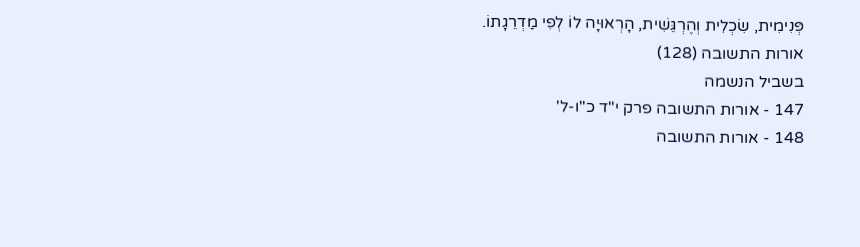פְּנִימִית, שִׂכְלִית וְהֶרְגֵּשִׁית, הָרְאוּיָה לוֹ לְפִי מַדְרֵגָתוֹ.
אורות התשובה (128)
בשביל הנשמה
147 - אורות התשובה פרק י"ד כ"ו-ל'
148 - אורות התשובה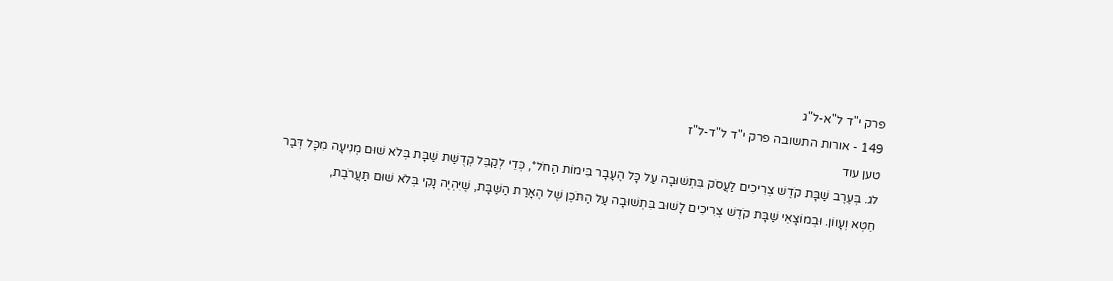פרק י"ד ל"א-ל"ג
149 - אורות התשובה פרק י"ד ל"ד-ל"ז
טען עוד
לג. בְּעֶרֶב שַׁבָּת קֹדֶשׁ צְרִיכִים לַעֲסֹק בִּתְשׁוּבָה עַל כָּל הֶעָבָר בִּימוֹת הַחֹל*, כְּדֵי לְקַבֵּל קְדֻשַּׁת שַׁבָּת בְּלֹא שׁוּם מְנִיעָה מִכָּל דְּבַר חֵטְא וְעָווֹן. וּבְמוֹצָאֵי שַׁבָּת קֹדֶשׁ צְרִיכִים לָשׁוּב בִּתְשׁוּבָה עַל הַתֹּכֶן שֶׁל הֶאָרַת הַשַּׁבָּת, שֶׁיִּהְיֶה נָקִי בְּלֹא שׁוּם תַּעֲרֹבֶת,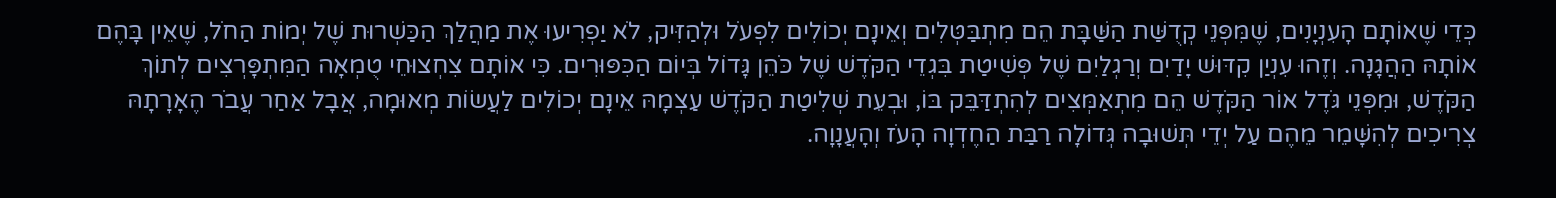כְּדֵי שֶׁאוֹתָם הָעִנְיָנִים, שֶׁמִּפְּנֵי קְדֻשַּׁת הַשַּׁבָּת הֵם מִתְבַּטְּלִים וְאֵינָם יְכוֹלִים לִפְעֹל וּלְהַזִּיק, לֹא יַפְרִיעוּ אֶת מַהֲלַךְ הַכַּשְׁרוּת שֶׁל יְמוֹת הַחֹל, שֶׁאֵין בָּהֶם אוֹתָהּ הַהֲגָנָה. וְזֶהוּ עִנְיַן קִדּוּשׁ יָדַיִם וְרַגְלַיִם שֶׁל פְּשִׁיטַת בִּגְדֵי הַקֹּדֶשׁ שֶׁל כֹּהֵן גָּדוֹל בְּיוֹם הַכִּפּוּרִים. כִּי אוֹתָם צִחְצוּחֵי טֻמְאָה הַמִּתְפָּרְצִים לְתוֹךְ הַקֹּדֶשׁ, וּמִפְּנֵי גֹּדֶל אוֹר הַקֹּדֶשׁ הֵם מִתְאַמְּצִים לְהִתְדַּבֵּק בּוֹ, וּבְעֵת שְׁלִיטַת הַקֹּדֶשׁ עַצְמָהּ אֵינָם יְכוֹלִים לַעֲשׂוֹת מְאוּמָה, אֲבָל אַחַר עֲבֹר הֶאָרָתָהּ צְרִיכִים לְהִשָּׁמֵר מֵהֶם עַל יְדֵי תְּשׁוּבָה גְּדוֹלָה רַבַּת הַחֶדְוָה הָעֹז וְהָעֲנָוָה.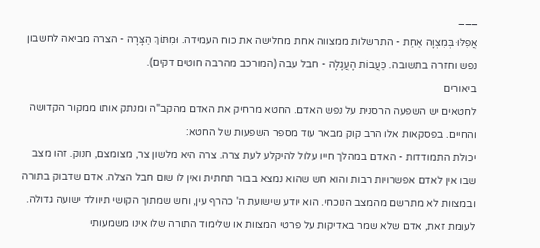___
אֲפִלּוּ בְּמִצְוָה אַחַת - התרשלות ממצווה אחת מחלישה את כוח העמידה. וּמִתּוֹךְ הַצָּרָה - הצרה מביאה לחשבון נפש וחזרה בתשובה. כַּעֲבוֹת הָעֲגָלָה - חבל עבה (המורכב מהרבה חוטים דקים).
ביאורים
לחטאים יש השפעה הרסנית על נפש האדם. החטא מרחיק את האדם מהקב"ה ומנתק אותו ממקור הקדושה והחיים. בפסקאות אלו הרב קוק מבאר עוד מספר השפעות של החטא:
יכולת התמודדות - האדם במהלך חייו עלול להיקלע לעת צרה. צרה היא מלשון צר, מצומצם, חנוק. זהו מצב שבו אין לאדם אפשרויות רבות והוא חש שהוא נמצא בבור תחתית ואין לו שום חבל הצלה. אדם שדבוק בתורה ובמצוות לא מתרשם מהמצב הנוכחי. הוא יודע שישועת ה' כהרף עין, וחש שמתוך הקושי תיוולד ישועה גדולה. לעומת זאת, אדם שלא שמר באדיקות על פרטי המצוות או שלימוד התורה שלו אינו משמעותי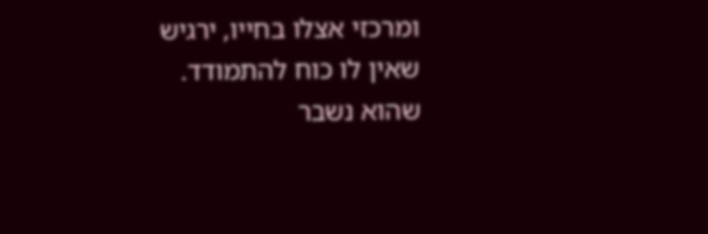ומרכזי אצלו בחייו, ירגיש שאין לו כוח להתמודד. שהוא נשבר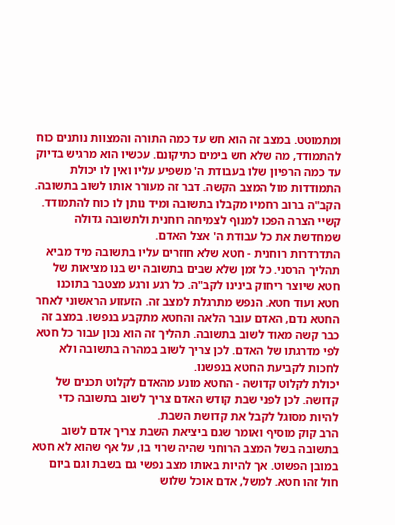ומתמוטט. במצב זה הוא חש עד כמה התורה והמצוות נותנים כוח להתמודד, מה שלא חש בימים כתיקונם. עכשיו הוא מרגיש בדיוק עד כמה הרפיון שלו בעבודת ה' משפיע עליו ואין לו יכולת התמודדות מול המצב הקשה. דבר זה מעורר אותו לשוב בתשובה. הקב"ה ברוב רחמיו מקבלו בתשובה ומיד נותן לו כוח להתמודד. קשיי הצרה הפכו למנוף לצמיחה רוחנית ולתשובה גדולה שמחדשת את כל עבודת ה' אצל האדם.
התדרדרות רוחנית - חטא שלא חוזרים עליו בתשובה מיד מביא תהליך הרסני. כל זמן שלא שבים בתשובה יש בנו מציאות של חטא שיוצר ריחוק בינינו לקב"ה. כל רגע ורגע מצטבר בתוכנו חטא ועוד חטא. הנפש מתרגלת למצב זה. הזעזוע הראשוני לאחר החטא נדם, האדם עובר הלאה והחטא מתקבע בנפשו. במצב זה כבר קשה מאוד לשוב בתשובה. תהליך זה הוא נכון עבור כל חטא לפי מדרגתו של האדם. לכן צריך לשוב במהרה בתשובה ולא לחכות לקביעת החטא בנפשנו.
יכולת לקלוט קדושה - החטא מונע מהאדם לקלוט תכנים של קדושה. לכן לפני שבת קודש האדם צריך לשוב בתשובה כדי להיות מסוגל לקבל את קדושת השבת.
הרב קוק מוסיף ואומר שגם ביציאת השבת צריך אדם לשוב בתשובה בשל המצב הרוחני שהיה שרוי בו, על אף שהוא לא חטא במובן הפשוט. אך להיות באותו מצב נפשי גם בשבת וגם ביום חול זהו חטא. למשל, אדם אוכל שלוש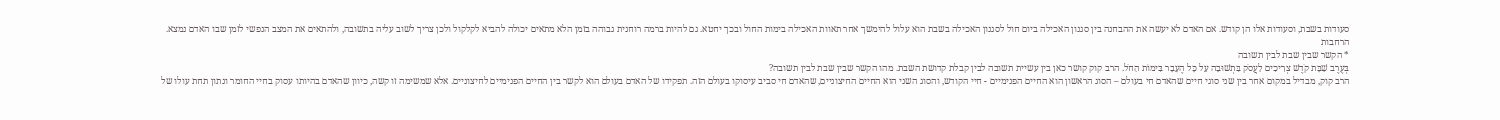סעודות בשבת, וסעודות אלו הן קודש. אם האדם לא יעשה את ההבחנה בין סגנון האכילה ביום חול לסגנון האכילה בשבת הוא עלול להימשך אחר תאוות האכילה בימות החול ובכך יחטא. גם להיות ברמה רוחנית גבוהה בזמן הלא מתאים יכולה להביא לקלקול ולכן צריך לשוב עליה בתשובה, ולהתאים את המצב הנפשי לזמן שבו האדם נמצא.
הרחבות
* הקשר שבין שבת לבין תשובה
בְּעֶרֶב שַׁבָּת קֹדֶשׁ צְרִיכִים לַעֲסֹק בִּתְשׁוּבָה עַל כָּל הֶעָבָר בִּימוֹת הַחֹל. הרב קוק קושר כאן בין עשיית תשובה לבין קבלת קדושת השבת. מהו הקשר שבין שבת לבין תשובה?
הרב קוק, מבדיל במקום אחר בין שני סוגי חיים שהאדם חי בעולם – הסוג הראשון הוא החיים הפנימיים - חיי הקודש, והסוג השני הוא החיים החיצוניים, שהאדם חי סביב עיסוקו בעולם הזה. תפקידו של האדם בעולם הוא לקשר בין החיים הפנימיים לחיצוניים. אלא שמשימה זו קשה, כיוון שהאדם בהיותו עסוק בחיי החומר ונתון תחת עולו של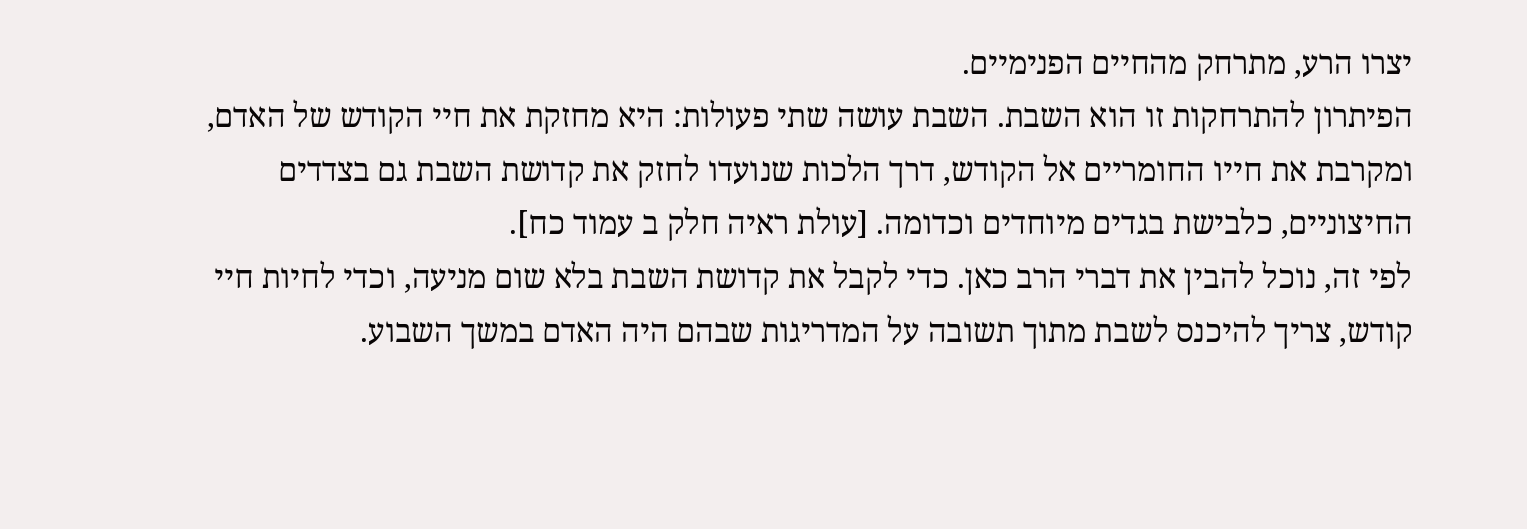יצרו הרע, מתרחק מהחיים הפנימיים.
הפיתרון להתרחקות זו הוא השבת. השבת עושה שתי פעולות: היא מחזקת את חיי הקודש של האדם, ומקרבת את חייו החומריים אל הקודש, דרך הלכות שנועדו לחזק את קדושת השבת גם בצדדים החיצוניים, כלבישת בגדים מיוחדים וכדומה. [עולת ראיה חלק ב עמוד כח].
לפי זה, נוכל להבין את דברי הרב כאן. כדי לקבל את קדושת השבת בלא שום מניעה, וכדי לחיות חיי קודש, צריך להיכנס לשבת מתוך תשובה על המדריגות שבהם היה האדם במשך השבוע.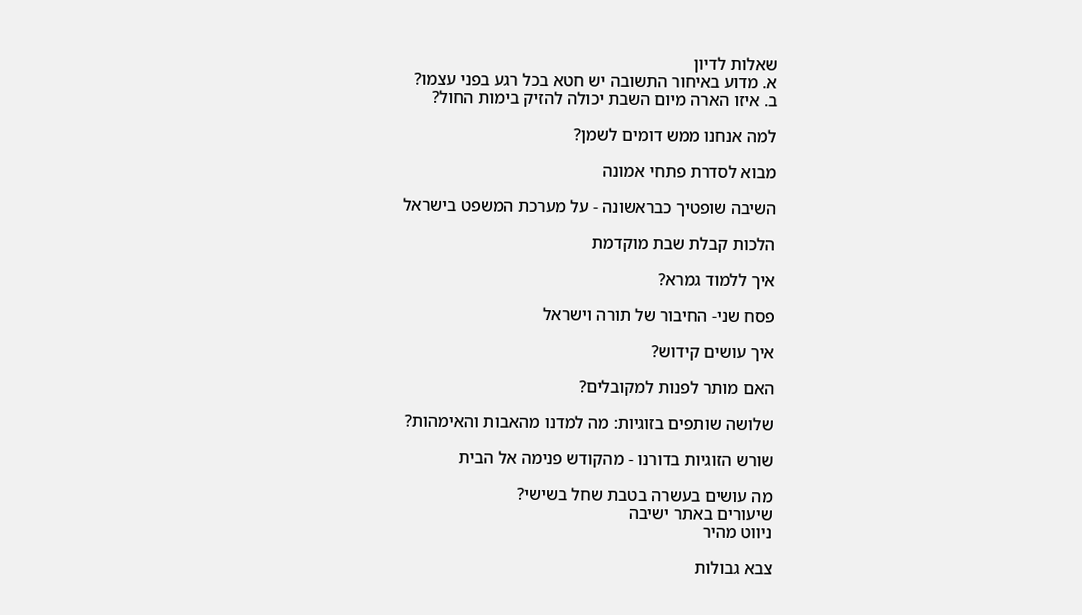שאלות לדיון
א. מדוע באיחור התשובה יש חטא בכל רגע בפני עצמו?
ב. איזו הארה מיום השבת יכולה להזיק בימות החול?

למה אנחנו ממש דומים לשמן?

מבוא לסדרת פתחי אמונה

השיבה שופטיך כבראשונה - על מערכת המשפט בישראל

הלכות קבלת שבת מוקדמת

איך ללמוד גמרא?

פסח שני- החיבור של תורה וישראל

איך עושים קידוש?

האם מותר לפנות למקובלים?

שלושה שותפים בזוגיות: מה למדנו מהאבות והאימהות?

שורש הזוגיות בדורנו - מהקודש פנימה אל הבית

מה עושים בעשרה בטבת שחל בשישי?
שיעורים באתר ישיבה
ניווט מהיר

צבא גבולות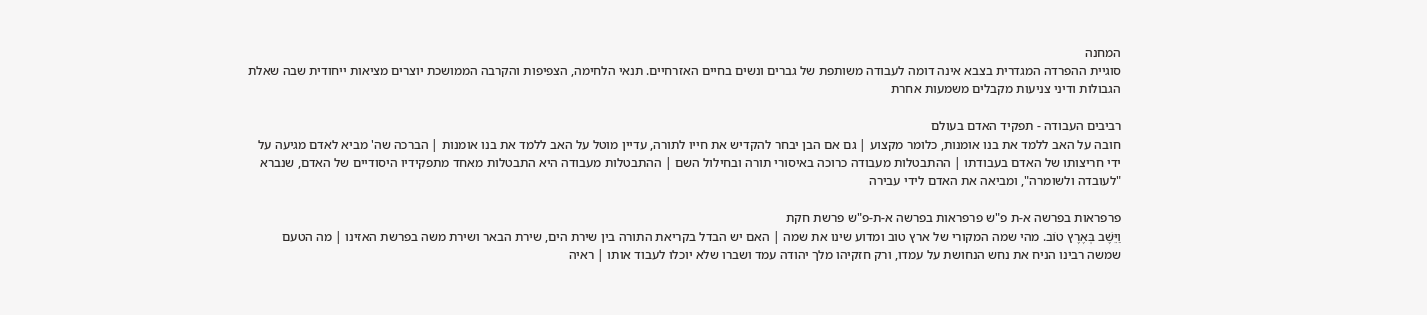המחנה
סוגיית ההפרדה המגדרית בצבא אינה דומה לעבודה משותפת של גברים ונשים בחיים האזרחיים. תנאי הלחימה, הצפיפות והקרבה הממושכת יוצרים מציאות ייחודית שבה שאלת הגבולות ודיני צניעות מקבלים משמעות אחרת

רביבים העבודה - תפקיד האדם בעולם
חובה על האב ללמד את בנו אומנות, כלומר מקצוע | גם אם הבן יבחר להקדיש את חייו לתורה, עדיין מוטל על האב ללמד את בנו אומנות | הברכה שה' מביא לאדם מגיעה על ידי חריצותו של האדם בעבודתו | ההתבטלות מעבודה כרוכה באיסורי תורה ובחילול השם | ההתבטלות מעבודה היא התבטלות מאחד מתפקידיו היסודיים של האדם, שנברא "לעובדה ולשומרה", ומביאה את האדם לידי עבירה

פרפראות בפרשה א-ת פ"ש פרפראות בפרשה א-ת-פ"ש פרשת חקת
וַיֵּשֶׁב בְּאֶרֶץ טוֹב. מהי שמה המקורי של ארץ טוב ומדוע שינו את שמה | האם יש הבדל בקריאת התורה בין שירת הים, שירת הבאר ושירת משה בפרשת האזינו | מה הטעם שמשה רבינו הניח את נחש הנחושת על עמדו, ורק חזקיהו מלך יהודה עמד ושברו שלא יוכלו לעבוד אותו | ראיה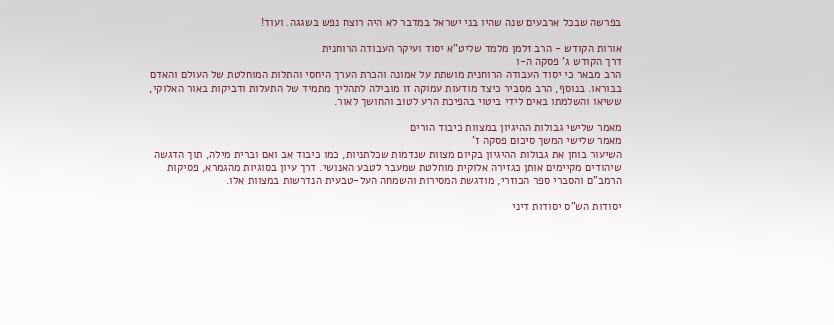בפרשה שבכל ארבעים שנה שהיו בני ישראל במדבר לא היה רוצח נפש בשגגה. ועוד!

אורות הקודש - הרב זלמן מלמד שליט"א יסוד ועיקר העבודה הרוחנית
דרך הקודש ג' פסקה ה-ו
הרב מבאר כי יסוד העבודה הרוחנית מושתת על אמונה והכרת הערך היחסי והתלות המוחלטת של העולם והאדם בבוראו. בנוסף, הרב מסביר כיצד מודעות עמוקה זו מובילה לתהליך מתמיד של התעלות ודביקות באור האלוקי, ששיאו והשלמתו באים לידי ביטוי בהפיכת הרע לטוב והחושך לאור.

מאמר שלישי גבולות ההיגיון במצוות כיבוד הורים
מאמר שלישי המשך סיכום פסקה ז'
השיעור בוחן את גבולות ההיגיון בקיום מצוות שנדמות שכלתניות, כמו כיבוד אב ואם וברית מילה, תוך הדגשה שיהודים מקיימים אותן כגזירה אלוקית מוחלטת שמעבר לטבע האנושי. דרך עיון בסוגיות מהגמרא, פסיקות הרמב"ם והסברי ספר הכוזרי, מודגשת המסירות והשמחה העל-טבעית הנדרשות במצוות אלו.

יסודות הש"ס יסודות דיני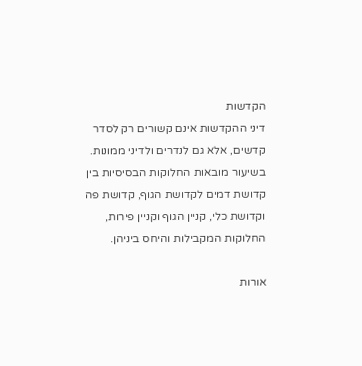הקדשות
דיני ההקדשות אינם קשורים רק לסדר קדשים, אלא גם לנדרים ולדיני ממונות. בשיעור מובאות החלוקות הבסיסיות בין קדושת דמים לקדושת הגוף, קדושת פה וקדושת כלי, קניין הגוף וקניין פירות, החלוקות המקבילות והיחס ביניהן.

אורות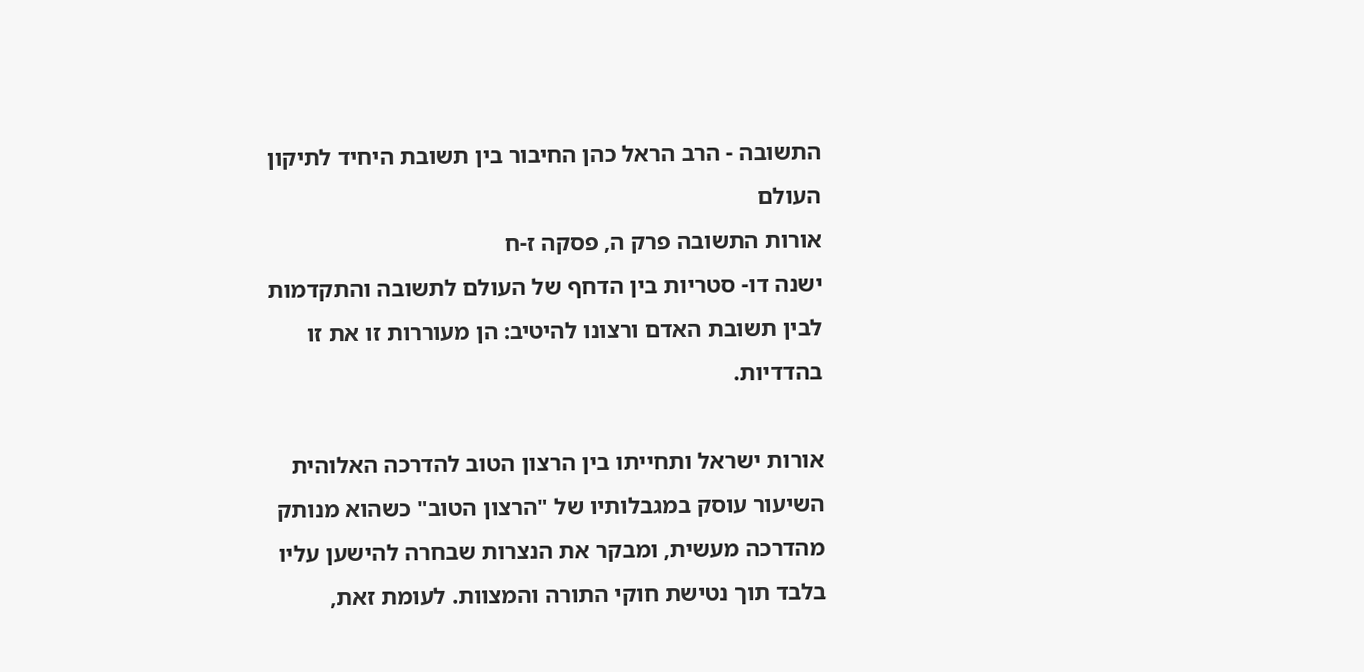התשובה - הרב הראל כהן החיבור בין תשובת היחיד לתיקון העולם
אורות התשובה פרק ה, פסקה ז-ח
ישנה דו- סטריות בין הדחף של העולם לתשובה והתקדמות לבין תשובת האדם ורצונו להיטיב: הן מעוררות זו את זו בהדדיות.

אורות ישראל ותחייתו בין הרצון הטוב להדרכה האלוהית
השיעור עוסק במגבלותיו של "הרצון הטוב" כשהוא מנותק מהדרכה מעשית, ומבקר את הנצרות שבחרה להישען עליו בלבד תוך נטישת חוקי התורה והמצוות. לעומת זאת,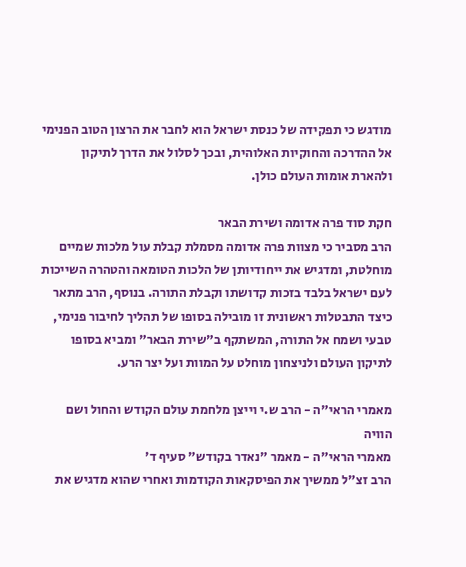מודגש כי תפקידה של כנסת ישראל הוא לחבר את הרצון הטוב הפנימי אל ההדרכה והחוקיות האלוהית, ובכך לסלול את הדרך לתיקון ולהארת אומות העולם כולן.

חקת סוד פרה אדומה ושירת הבאר
הרב מסביר כי מצוות פרה אדומה מסמלת קבלת עול מלכות שמיים מוחלטת, ומדגיש את ייחודיותן של הלכות הטומאה והטהרה השייכות לעם ישראל בלבד בזכות קדושתו וקבלת התורה. בנוסף, הרב מתאר כיצד התבטלות ראשונית זו מובילה בסופו של תהליך לחיבור פנימי, טבעי ושמח אל התורה, המשתקף ב"שירת הבאר" ומביא בסופו לתיקון העולם ולניצחון מוחלט על המוות ועל יצר הרע.

מאמרי הראי"ה - הרב ש.י וייצן מלחמת עולם הקודש והחול ושם הוויה
מאמרי הראי"ה - מאמר "נאדר בקודש" סעיף ד'
הרב זצ"ל ממשיך את הפיסקאות הקודמות ואחרי שהוא מדגיש את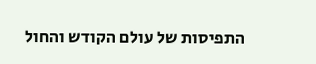התפיסות של עולם הקודש והחול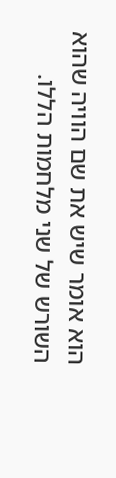הוא אומר שיש את שם הוויה שהוא השורש של שני מלחמות הללו.